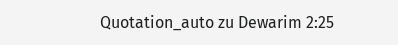Quotation_auto zu Dewarim 2:25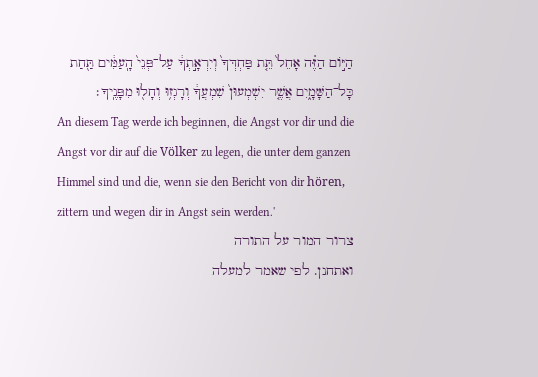הַיּ֣וֹם הַזֶּ֗ה אָחֵל֙ תֵּ֤ת פַּחְדְּךָ֙ וְיִרְאָ֣תְךָ֔ עַל־פְּנֵי֙ הָֽעַמִּ֔ים תַּ֖חַת כָּל־הַשָּׁמָ֑יִם אֲשֶׁ֤ר יִשְׁמְעוּן֙ שִׁמְעֲךָ֔ וְרָגְז֥וּ וְחָל֖וּ מִפָּנֶֽיךָ׃
An diesem Tag werde ich beginnen, die Angst vor dir und die Angst vor dir auf die Völker zu legen, die unter dem ganzen Himmel sind und die, wenn sie den Bericht von dir hören, zittern und wegen dir in Angst sein werden.'
צרור המור על התורה
ואתחנן. לפי שאמר למעלה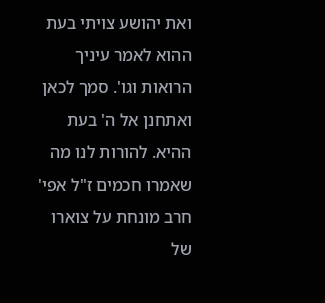ואת יהושע צויתי בעת ההוא לאמר עיניך הרואות וגו'. סמך לכאן ואתחנן אל ה' בעת ההיא. להורות לנו מה שאמרו חכמים ז"ל אפי' חרב מונחת על צוארו של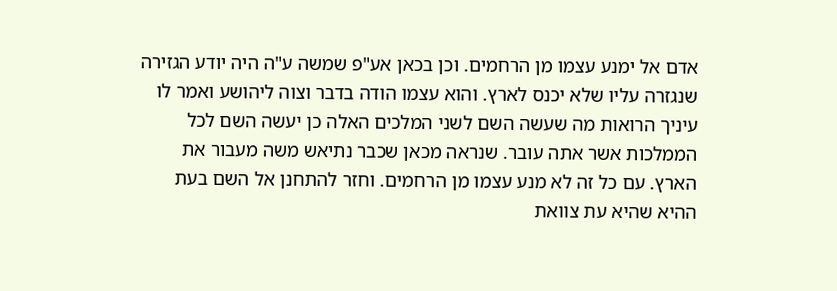אדם אל ימנע עצמו מן הרחמים. וכן בכאן אע"פ שמשה ע"ה היה יודע הגזירה שנגזרה עליו שלא יכנס לארץ. והוא עצמו הודה בדבר וצוה ליהושע ואמר לו עיניך הרואות מה שעשה השם לשני המלכים האלה כן יעשה השם לכל הממלכות אשר אתה עובר. שנראה מכאן שכבר נתיאש משה מעבור את הארץ. עם כל זה לא מנע עצמו מן הרחמים. וחזר להתחנן אל השם בעת ההיא שהיא עת צוואת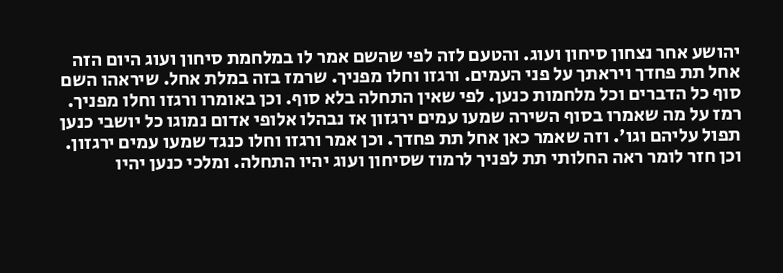יהושע אחר נצחון סיחון ועוג. והטעם לזה לפי שהשם אמר לו במלחמת סיחון ועוג היום הזה אחל תת פחדך ויראתך על פני העמים. ורגזו וחלו מפניך. שרמז בזה במלת אחל. שיראהו השם סוף כל הדברים וכל מלחמות כנען. לפי שאין התחלה בלא סוף. וכן באומרו ורגזו וחלו מפניך. רמז על מה שאמרו בסוף השירה שמעו עמים ירגזון אז נבהלו אלופי אדום נמוגו כל יושבי כנען תפול עליהם וגו'. וזה שאמר כאן אחל תת פחדך. וכן אמר ורגזו וחלו כנגד שמעו עמים ירגזון. וכן חזר לומר ראה החלותי תת לפניך לרמוז שסיחון ועוג יהיו התחלה. ומלכי כנען יהיו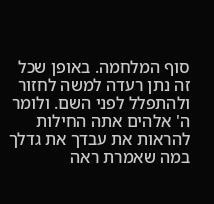סוף המלחמה. באופן שכל זה נתן רעדה למשה לחזור ולהתפלל לפני השם. ולומר ה' אלהים אתה החילות להראות את עבדך את גדלך במה שאמרת ראה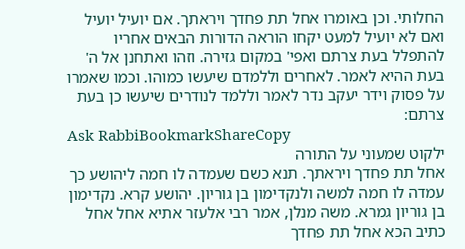החלותי. וכן באומרו אחל תת פחדך ויראתך. אם יועיל יועיל ואם לא יועיל למעט יקחו הוראה הדורות הבאים אחריו להתפלל בעת צרתם ואפי' במקום גזירה. וזהו ואתחנן אל ה' בעת ההיא לאמר. לאחרים וללמדם שיעשו כמוהו. וכמו שאמרו על פסוק וידר יעקב נדר לאמר וללמד לנודרים שיעשו כן בעת צרתם:
Ask RabbiBookmarkShareCopy
ילקוט שמעוני על התורה
אחל תת פחדך ויראתך. תנא כשם שעמדה לו חמה ליהושע כך עמדה לו חמה למשה ולנקדימון בן גוריון. יהושע קרא. נקדימון בן גוריון גמרא. משה מנלן, אמר רבי אלעזר אתיא אחל אחל כתיב הכא אחל תת פחדך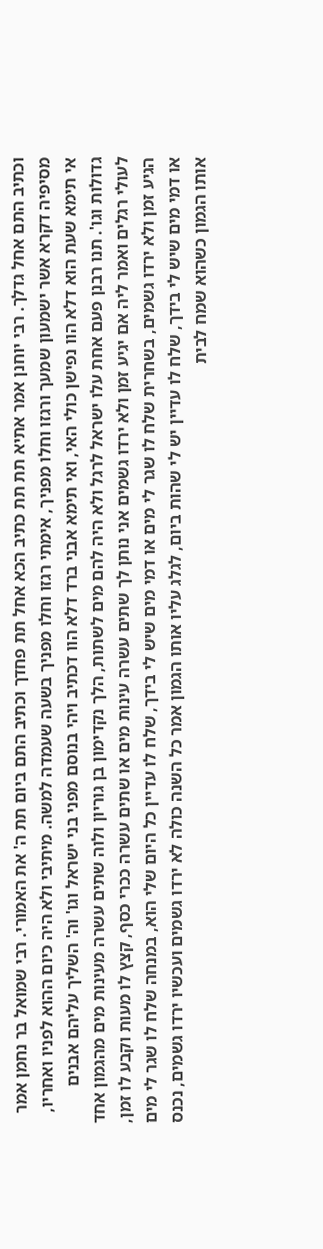וכתיב התם אחל גדלך. רבי יוחנן אמר אתיא תת תת כתיב הכא אחל תת פחדך וכתיב התם ביום תת ה' את האמורי. רבי שמואל בר נחמן אמר מסיפיה דקרא אשר ישמעון שמעך ורגזו וחלו מפניך, אימתי רגזו וחלו מפניך בשעה שעמדה למשה. מיתיבי ולא היה כיום ההוא לפניו ואחריו, אי תימא שעת הוא דלא הוו נפישן כולי האי, ואי תימא אבני ברד דלא הוו דכתיב ויהי בנוסם מפני בני ישראל וגו' וה' השליך עליהם אבנים גדולות וגו'. תנו רבנן פעם אחת עלו ישראל לרגל ולא היה להם מים לשתות, הלך נקדימון בן גוריון ולוה שתים עשרה מעינות מים מהגמון אחד לעולי רגלים ואמר ליה אם יגיע זמן ולא ירדו גשמים אני נותן לך שתים עשרה עינות מים או שתים עשרה ככרי כסף, קצץ לו מעות וקבע לו זמן, הגיע זמן ולא ירדו גשמים, בשחרית שלח לו שגר לי מים או דמי מים שיש לי בידך, שלח לו עדיין כל היום שלי הוא, במנחה שלח לו שגר לי מים או דמי מים שיש לי בידך, שלח לו עדיין יש לי שהות ביום, לגלג עליו אותו הגמון אמר כל השנה כולה לא ירדו גשמים ועכשיו ירדו גשמים, נכנס אותו הגמון כשהוא שמח לבית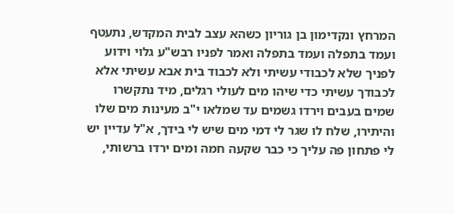המרחץ ונקדימון בן גוריון כשהא עצב לבית המקדש, נתעטף ועמד בתפלה ועמד בתפלה ואמר לפניו רבש"ע גלוי וידוע לפניך שלא לכבודי עשיתי ולא לכבוד בית אבא עשיתי אלא לכבודך עשיתי כדי שיהו מים לעולי רגלים, מיד נתקשרו שמים בעבים וירדו גשמים עד שמלאו י"ב מעינות מים שלו והיתירו, שלח לו שגר לי דמי מים שיש לי בידך, א"ל עדיין יש לי פתחון פה עליך כי כבר שקעה חמה ומים ירדו ברשותי,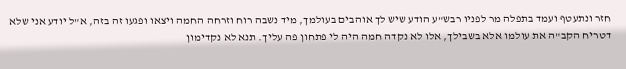חזר ונתעטף ועמד בתפלה מר לפניו רבש"ע הודע שיש לך אוהבים בעולמך, מיד נשבה רוח וזרחה החמה ויצאו ופגעו זה בזה, א"ל יודע אני שלא דטריח הקב"ה את עולמו אלא בשבילך, אלו לא נקדה חמה היה לי פתחון פה עליך. תנא לא נקדימון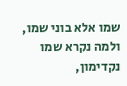שמו אלא בוני שמו, ולמה נקרא שמו נקדימון,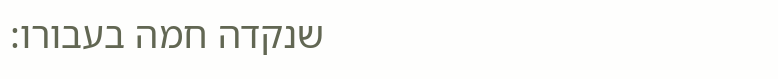שנקדה חמה בעבורו: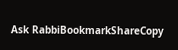Ask RabbiBookmarkShareCopy